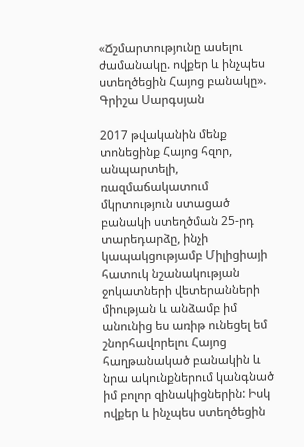«Ճշմարտությունը ասելու ժամանակը. ովքեր և ինչպես ստեղծեցին Հայոց բանակը». Գրիշա Սարգսյան

2017 թվականին մենք տոնեցինք Հայոց հզոր, անպարտելի, ռազմաճակատում մկրտություն ստացած բանակի ստեղծման 25-րդ տարեդարձը, ինչի կապակցությամբ Միլիցիայի հատուկ նշանակության ջոկատների վետերանների միության և անձամբ իմ անունից ես առիթ ունեցել եմ շնորհավորելու Հայոց հաղթանակած բանակին և նրա ակունքներում կանգնած իմ բոլոր զինակիցներին: Իսկ ովքեր և ինչպես ստեղծեցին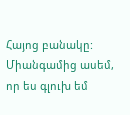Հայոց բանակը: Միանգամից ասեմ, որ ես գլուխ եմ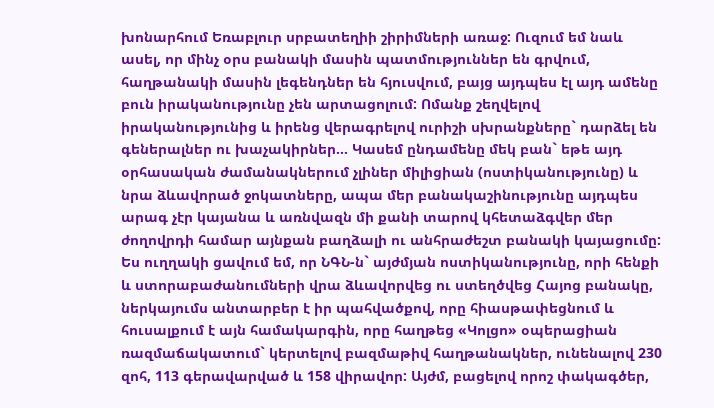խոնարհում Եռաբլուր սրբատեղիի շիրիմների առաջ: Ուզում եմ նաև ասել, որ մինչ օրս բանակի մասին պատմություններ են գրվում, հաղթանակի մասին լեգենդներ են հյուսվում, բայց այդպես էլ այդ ամենը բուն իրականությունը չեն արտացոլում: Ոմանք շեղվելով իրականությունից և իրենց վերագրելով ուրիշի սխրանքները` դարձել են գեներալներ ու խաչակիրներ… Կասեմ ընդամենը մեկ բան` եթե այդ օրհասական ժամանակներում չլիներ միլիցիան (ոստիկանությունը) և նրա ձևավորած ջոկատները, ապա մեր բանակաշինությունը այդպես արագ չէր կայանա և առնվազն մի քանի տարով կհետաձգվեր մեր ժողովրդի համար այնքան բաղձալի ու անհրաժեշտ բանակի կայացումը: Ես ուղղակի ցավում եմ, որ ՆԳՆ-ն` այժմյան ոստիկանությունը, որի հենքի և ստորաբաժանումների վրա ձևավորվեց ու ստեղծվեց Հայոց բանակը, ներկայումս անտարբեր է իր պահվածքով, որը հիասթափեցնում և հուսալքում է այն համակարգին, որը հաղթեց «Կոլցո» օպերացիան ռազմաճակատում` կերտելով բազմաթիվ հաղթանակներ, ունենալով 230 զոհ, 113 գերավարված և 158 վիրավոր: Այժմ, բացելով որոշ փակագծեր,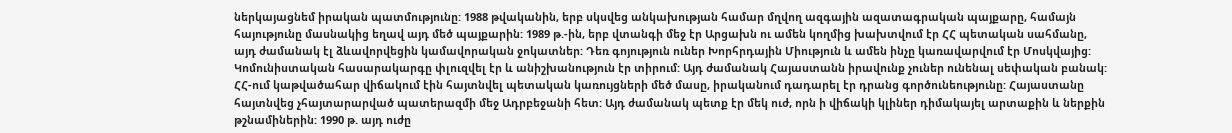ներկայացնեմ իրական պատմությունը: 1988 թվականին, երբ սկսվեց անկախության համար մղվող ազգային ազատագրական պայքարը, համայն հայությունը մասնակից եղավ այդ մեծ պայքարին: 1989 թ.-ին, երբ վտանգի մեջ էր Արցախն ու ամեն կողմից խախտվում էր ՀՀ պետական սահմանը, այդ ժամանակ էլ ձևավորվեցին կամավորական ջոկատներ: Դեռ գոյություն ուներ Խորհրդային Միություն և ամեն ինչը կառավարվում էր Մոսկվայից: Կոմունիստական հասարակարգը փլուզվել էր և անիշխանություն էր տիրում: Այդ ժամանակ Հայաստանն իրավունք չուներ ունենալ սեփական բանակ: ՀՀ-ում կաթվածահար վիճակում էին հայտնվել պետական կառույցների մեծ մասը, իրականում դադարել էր դրանց գործունեությունը: Հայաստանը հայտնվեց չհայտարարված պատերազմի մեջ Ադրբեջանի հետ: Այդ ժամանակ պետք էր մեկ ուժ, որն ի վիճակի կլիներ դիմակայել արտաքին և ներքին թշնամիներին: 1990 թ. այդ ուժը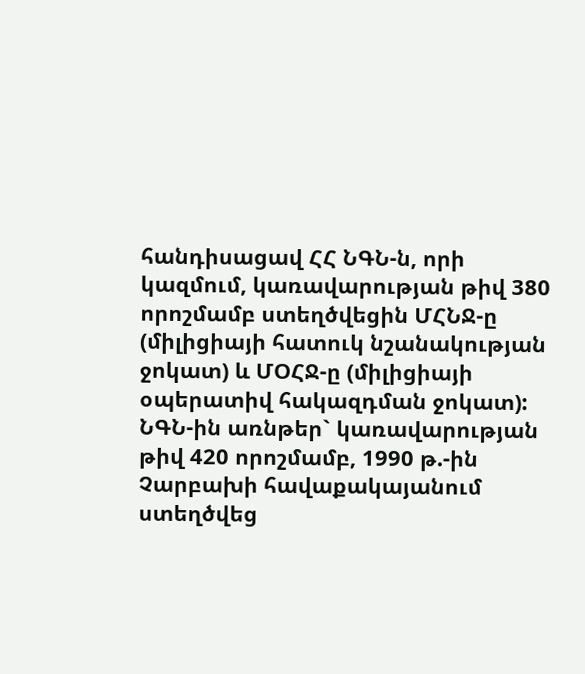հանդիսացավ ՀՀ ՆԳՆ-ն, որի կազմում, կառավարության թիվ 380 որոշմամբ ստեղծվեցին ՄՀՆՋ-ը (միլիցիայի հատուկ նշանակության ջոկատ) և ՄՕՀՋ-ը (միլիցիայի օպերատիվ հակազդման ջոկատ): ՆԳՆ-ին առնթեր` կառավարության թիվ 420 որոշմամբ, 1990 թ.-ին Չարբախի հավաքակայանում ստեղծվեց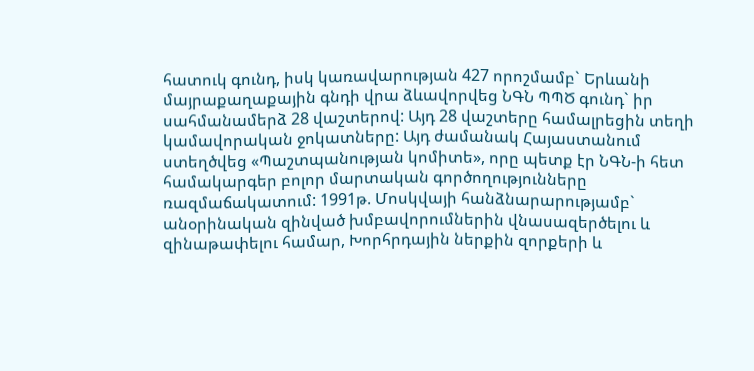հատուկ գունդ, իսկ կառավարության 427 որոշմամբ` Երևանի մայրաքաղաքային գնդի վրա ձևավորվեց ՆԳՆ ՊՊԾ գունդ` իր սահմանամերձ 28 վաշտերով: Այդ 28 վաշտերը համալրեցին տեղի կամավորական ջոկատները: Այդ ժամանակ Հայաստանում ստեղծվեց «Պաշտպանության կոմիտե», որը պետք էր ՆԳՆ-ի հետ համակարգեր բոլոր մարտական գործողությունները ռազմաճակատում: 1991թ. Մոսկվայի հանձնարարությամբ` անօրինական զինված խմբավորումներին վնասազերծելու և զինաթափելու համար, Խորհրդային ներքին զորքերի և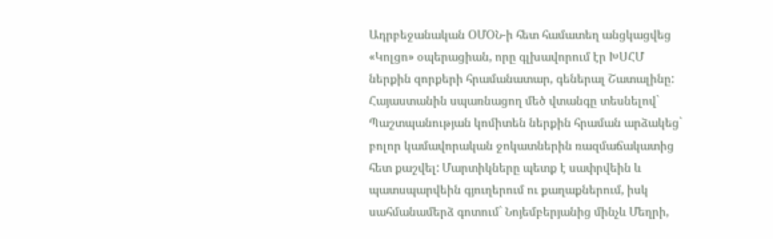Ադրբեջանական ՕՄՕՆ-ի հետ համատեղ անցկացվեց «Կոլցո» օպերացիան, որը գլխավորում էր ԽՍՀՄ ներքին զորքերի հրամանատար, գեներալ Շատալինը: Հայաստանին սպառնացող մեծ վտանգը տեսնելով` Պաշտպանության կոմիտեն ներքին հրաման արձակեց` բոլոր կամավորական ջոկատներին ռազմաճակատից հետ քաշվել: Մարտիկները պետք է սափրվեին և պատսպարվեին գյուղերում ու քաղաքներում, իսկ սահմանամերձ գոտում` Նոյեմբերյանից մինչև Մեղրի,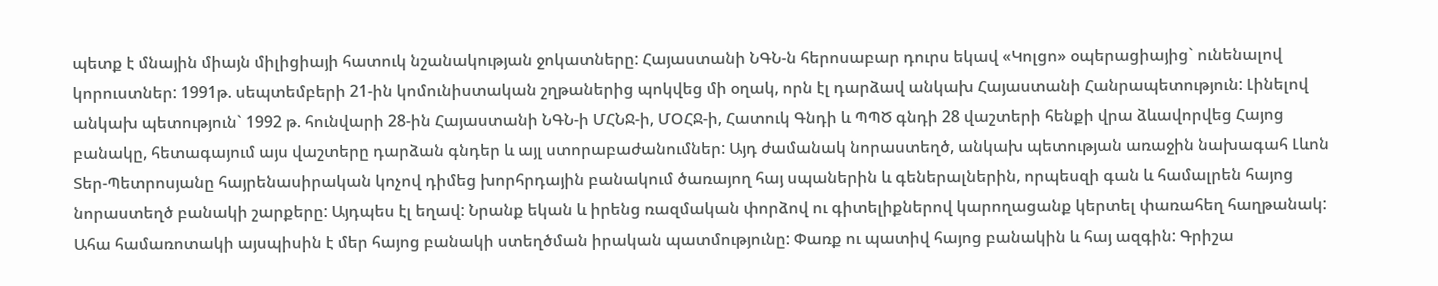պետք է մնային միայն միլիցիայի հատուկ նշանակության ջոկատները: Հայաստանի ՆԳՆ-ն հերոսաբար դուրս եկավ «Կոլցո» օպերացիայից` ունենալով կորուստներ: 1991թ. սեպտեմբերի 21-ին կոմունիստական շղթաներից պոկվեց մի օղակ, որն էլ դարձավ անկախ Հայաստանի Հանրապետություն: Լինելով անկախ պետություն` 1992 թ. հունվարի 28-ին Հայաստանի ՆԳՆ-ի ՄՀՆՋ-ի, ՄՕՀՋ-ի, Հատուկ Գնդի և ՊՊԾ գնդի 28 վաշտերի հենքի վրա ձևավորվեց Հայոց բանակը, հետագայում այս վաշտերը դարձան գնդեր և այլ ստորաբաժանումներ: Այդ ժամանակ նորաստեղծ, անկախ պետության առաջին նախագահ Լևոն Տեր-Պետրոսյանը հայրենասիրական կոչով դիմեց խորհրդային բանակում ծառայող հայ սպաներին և գեներալներին, որպեսզի գան և համալրեն հայոց նորաստեղծ բանակի շարքերը: Այդպես էլ եղավ: Նրանք եկան և իրենց ռազմական փորձով ու գիտելիքներով կարողացանք կերտել փառահեղ հաղթանակ: Ահա համառոտակի այսպիսին է մեր հայոց բանակի ստեղծման իրական պատմությունը: Փառք ու պատիվ հայոց բանակին և հայ ազգին: Գրիշա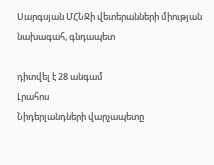Սարգսյան ՄՀՆՋի վետերանների միության նախագահ, գնդապետ

դիտվել է 28 անգամ
Լրահոս
Նիդերլանդների վարչապետը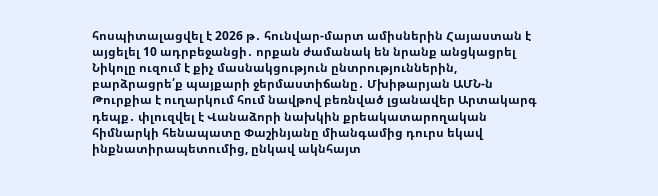հոսպիտալացվել է 2026 թ․ հունվար-մարտ ամիսներին Հայաստան է այցելել 10 ադրբեջանցի․ որքան ժամանակ են նրանք անցկացրել Նիկոլը ուզում է քիչ մասնակցություն ընտրություններին, բարձրացրե՛ք պայքարի ջերմաստիճանը․ Մխիթարյան ԱՄՆ-ն Թուրքիա է ուղարկում հում նավթով բեռնված լցանավեր Արտակարգ դեպք․ փլուզվել է Վանաձորի նախկին քրեակատարողական հիմնարկի հենապատը Փաշինյանը միանգամից դուրս եկավ ինքնատիրապետումից, ընկավ ակնհայտ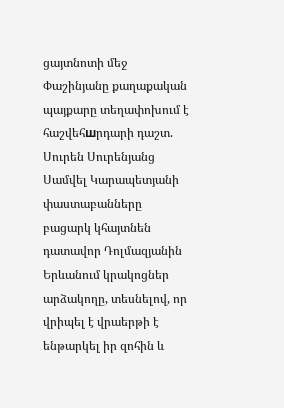ցայտնոտի մեջ Փաշինյանը քաղաքական պայքարը տեղափոխում է հաշվեհшրդարի դաշտ. Սուրեն Սուրենյանց Սամվել Կարապետյանի փաստաբանները բացարկ կհայտնեն դատավոր Դոլմազյանին Երևանում կրակոցներ արձակողը, տեսնելով, որ վրիպել է վրաերթի է ենթարկել իր զոհին և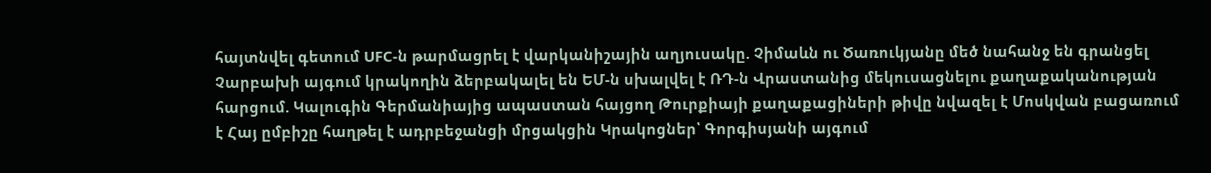հայտնվել գետում UFC-ն թարմացրել է վարկանիշային աղյուսակը. Չիմաևն ու Ծառուկյանը մեծ նահանջ են գրանցել Չարբախի այգում կրակողին ձերբակալել են ԵՄ-ն սխալվել է ՌԴ-ն Վրաստանից մեկուսացնելու քաղաքականության հարցում. Կալուգին Գերմանիայից ապաստան հայցող Թուրքիայի քաղաքացիների թիվը նվազել է Մոսկվան բացառում է Հայ ըմբիշը հաղթել է ադրբեջանցի մրցակցին Կրակոցներ՝ Գորգիսյանի այգում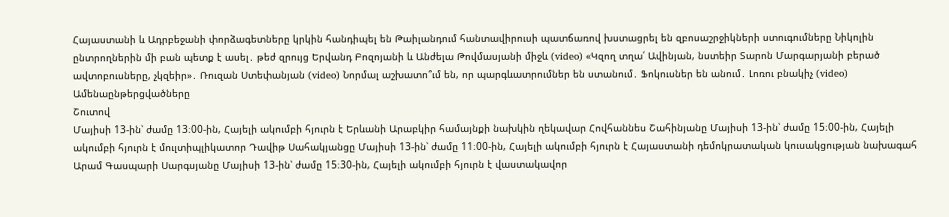Հայաստանի և Ադրբեջանի փորձագետները կրկին հանդիպել են Թաիլանդում հանտավիրուսի պատճառով խստացրել են զբոսաշրջիկների ստուգումները Նիկոլին ընտրողներին մի բան պետք է ասել․ թեժ զրույց Երվանդ Բոզոյանի և Անժելա Թովմասյանի միջև (video) «Կզող տղա՛ Ավինյան, նստեիր Տարոն Մարգարյանի բերած ավտոբուսները, չկզեիր»․ Ռուզան Ստեփանյան (video) Նորմալ աշխատո՞ւմ են, որ պարգևատրումներ են ստանում․ Ֆոկուսներ են անում․ Լոռու բնակիչ (video)
Ամենաընթերցվածները
Շուտով
Մայիսի 13-ին՝ ժամը 13։00-ին, Հայելի ակումբի հյուրն է Երևանի Արաբկիր համայնքի նախկին ղեկավար Հովհաննես Շահինյանը Մայիսի 13-ին՝ ժամը 15։00-ին, Հայելի ակումբի հյուրն է մուլտիպլիկատոր Դավիթ Սահակյանցը Մայիսի 13-ին՝ ժամը 11։00-ին, Հայելի ակումբի հյուրն է Հայաստանի դեմոկրատական կուսակցության նախագահ Արամ Գասպարի Սարգսյանը Մայիսի 13-ին՝ ժամը 15։30-ին, Հայելի ակումբի հյուրն է վաստակավոր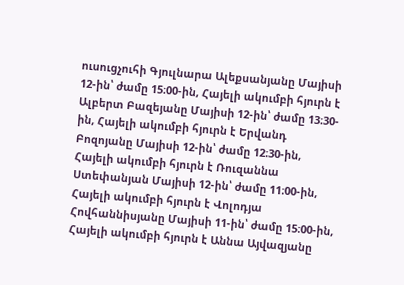ուսուցչուհի Գյուլնարա Ալեքսանյանը Մայիսի 12-ին՝ ժամը 15։00-ին, Հայելի ակումբի հյուրն է Ալբերտ Բազեյանը Մայիսի 12-ին՝ ժամը 13։30-ին, Հայելի ակումբի հյուրն է Երվանդ Բոզոյանը Մայիսի 12-ին՝ ժամը 12։30-ին, Հայելի ակումբի հյուրն է Ռուզաննա Ստեփանյան Մայիսի 12-ին՝ ժամը 11։00-ին, Հայելի ակումբի հյուրն է Վոլոդյա Հովհաննիսյանը Մայիսի 11-ին՝ ժամը 15։00-ին, Հայելի ակումբի հյուրն է Աննա Այվազյանը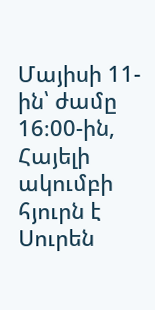Մայիսի 11-ին՝ ժամը 16։00-ին, Հայելի ակումբի հյուրն է Սուրեն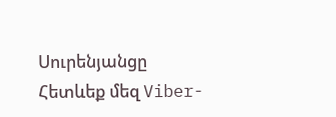Սուրենյանցը
Հետևեք մեզ Viber-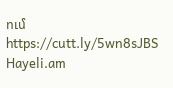ում https://cutt.ly/5wn8sJBS
Hayeli.am